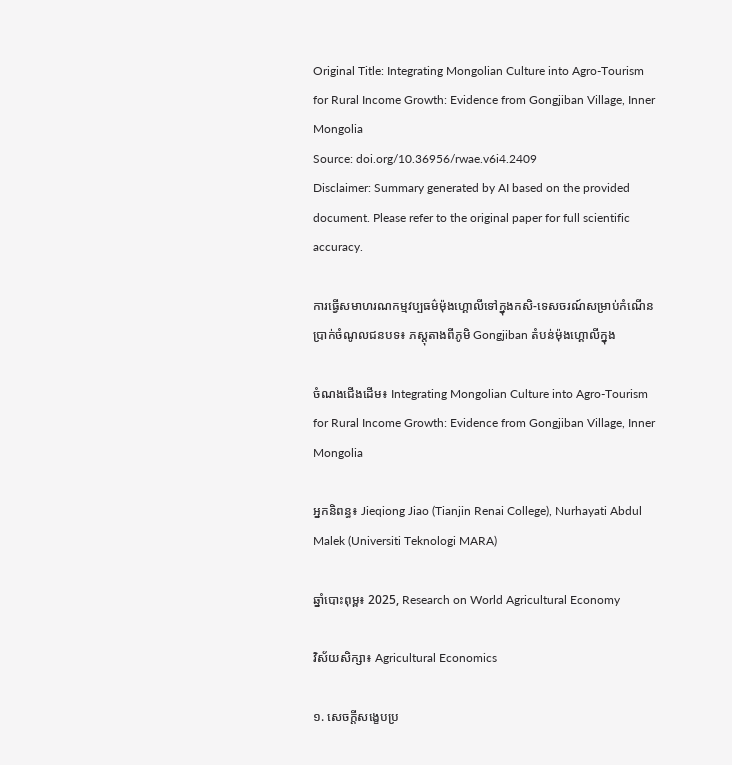Original Title: Integrating Mongolian Culture into Agro-Tourism for Rural Income Growth: Evidence from Gongjiban Village, Inner Mongolia
Source: doi.org/10.36956/rwae.v6i4.2409
Disclaimer: Summary generated by AI based on the provided document. Please refer to the original paper for full scientific accuracy.

ការធ្វើសមាហរណកម្មវប្បធម៌ម៉ុងហ្គោលីទៅក្នុងកសិ-ទេសចរណ៍សម្រាប់កំណើនប្រាក់ចំណូលជនបទ៖ ភស្តុតាងពីភូមិ Gongjiban តំបន់ម៉ុងហ្គោលីក្នុង

ចំណងជើងដើម៖ Integrating Mongolian Culture into Agro-Tourism for Rural Income Growth: Evidence from Gongjiban Village, Inner Mongolia

អ្នកនិពន្ធ៖ Jieqiong Jiao (Tianjin Renai College), Nurhayati Abdul Malek (Universiti Teknologi MARA)

ឆ្នាំបោះពុម្ព៖ 2025, Research on World Agricultural Economy

វិស័យសិក្សា៖ Agricultural Economics

១. សេចក្តីសង្ខេបប្រ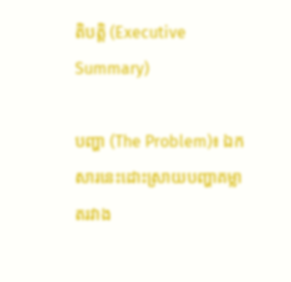តិបត្តិ (Executive Summary)

បញ្ហា (The Problem)៖ ឯកសារនេះដោះស្រាយបញ្ហាគម្លាតរវាង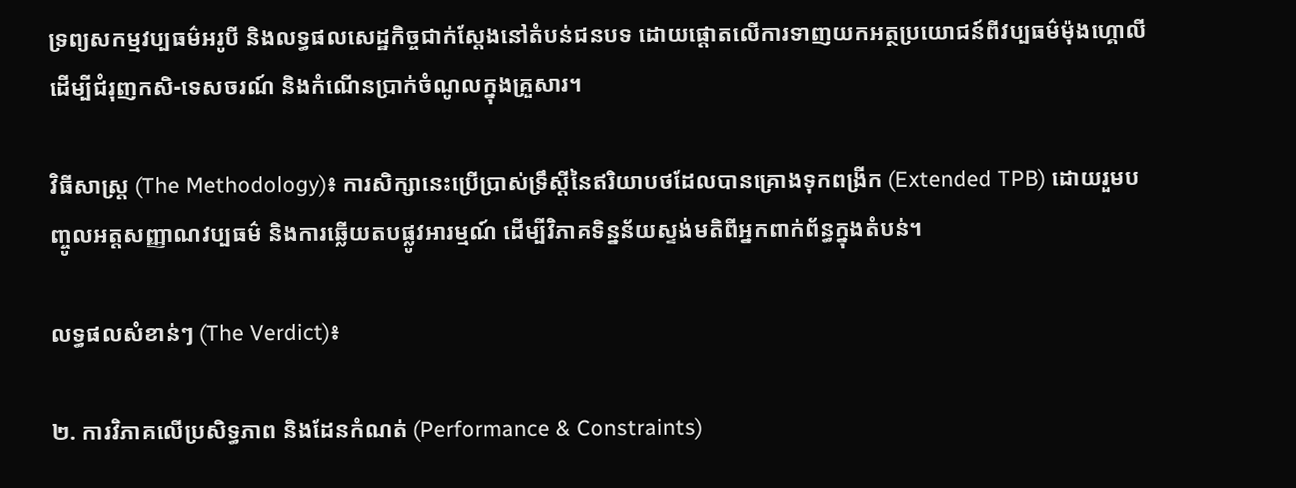ទ្រព្យសកម្មវប្បធម៌អរូបី និងលទ្ធផលសេដ្ឋកិច្ចជាក់ស្តែងនៅតំបន់ជនបទ ដោយផ្តោតលើការទាញយកអត្ថប្រយោជន៍ពីវប្បធម៌ម៉ុងហ្គោលីដើម្បីជំរុញកសិ-ទេសចរណ៍ និងកំណើនប្រាក់ចំណូលក្នុងគ្រួសារ។

វិធីសាស្ត្រ (The Methodology)៖ ការសិក្សានេះប្រើប្រាស់ទ្រឹស្តីនៃឥរិយាបថដែលបានគ្រោងទុកពង្រីក (Extended TPB) ដោយរួមបញ្ចូលអត្តសញ្ញាណវប្បធម៌ និងការឆ្លើយតបផ្លូវអារម្មណ៍ ដើម្បីវិភាគទិន្នន័យស្ទង់មតិពីអ្នកពាក់ព័ន្ធក្នុងតំបន់។

លទ្ធផលសំខាន់ៗ (The Verdict)៖

២. ការវិភាគលើប្រសិទ្ធភាព និងដែនកំណត់ (Performance & Constraints)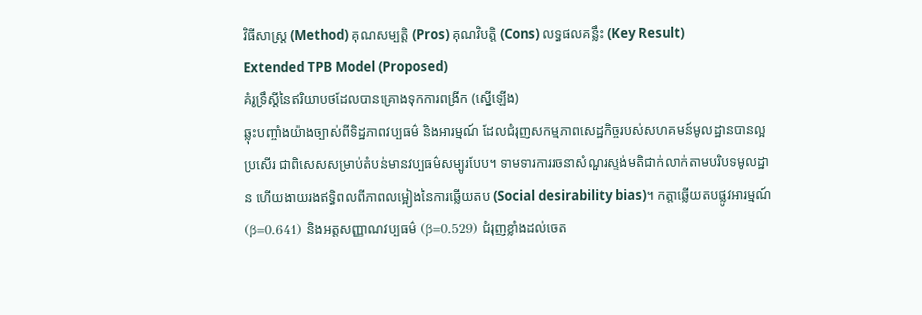វិធីសាស្ត្រ (Method) គុណសម្បត្តិ (Pros) គុណវិបត្តិ (Cons) លទ្ធផលគន្លឹះ (Key Result)
Extended TPB Model (Proposed)
គំរូទ្រឹស្តីនៃឥរិយាបថដែលបានគ្រោងទុកការពង្រីក (ស្នើឡើង)
ឆ្លុះបញ្ចាំងយ៉ាងច្បាស់ពីទិដ្ឋភាពវប្បធម៌ និងអារម្មណ៍ ដែលជំរុញសកម្មភាពសេដ្ឋកិច្ចរបស់សហគមន៍មូលដ្ឋានបានល្អប្រសើរ ជាពិសេសសម្រាប់តំបន់មានវប្បធម៌សម្បូរបែប។ ទាមទារការរចនាសំណួរស្ទង់មតិជាក់លាក់តាមបរិបទមូលដ្ឋាន ហើយងាយរងឥទ្ធិពលពីភាពលម្អៀងនៃការឆ្លើយតប (Social desirability bias)។ កត្តាឆ្លើយតបផ្លូវអារម្មណ៍ (β=0.641) និងអត្តសញ្ញាណវប្បធម៌ (β=0.529) ជំរុញខ្លាំងដល់ចេត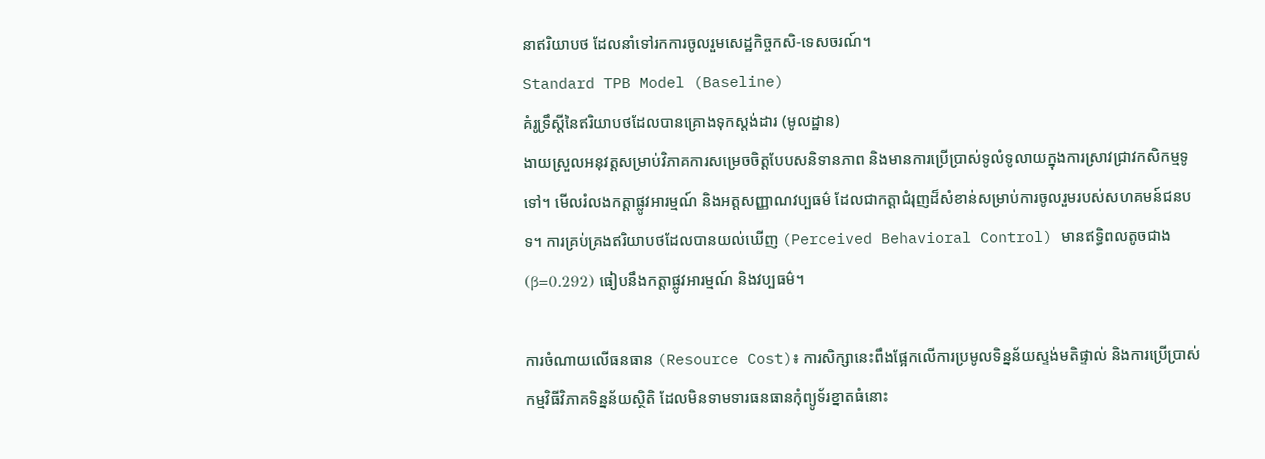នាឥរិយាបថ ដែលនាំទៅរកការចូលរួមសេដ្ឋកិច្ចកសិ-ទេសចរណ៍។
Standard TPB Model (Baseline)
គំរូទ្រឹស្តីនៃឥរិយាបថដែលបានគ្រោងទុកស្តង់ដារ (មូលដ្ឋាន)
ងាយស្រួលអនុវត្តសម្រាប់វិភាគការសម្រេចចិត្តបែបសនិទានភាព និងមានការប្រើប្រាស់ទូលំទូលាយក្នុងការស្រាវជ្រាវកសិកម្មទូទៅ។ មើលរំលងកត្តាផ្លូវអារម្មណ៍ និងអត្តសញ្ញាណវប្បធម៌ ដែលជាកត្តាជំរុញដ៏សំខាន់សម្រាប់ការចូលរួមរបស់សហគមន៍ជនបទ។ ការគ្រប់គ្រងឥរិយាបថដែលបានយល់ឃើញ (Perceived Behavioral Control) មានឥទ្ធិពលតូចជាង (β=0.292) ធៀបនឹងកត្តាផ្លូវអារម្មណ៍ និងវប្បធម៌។

ការចំណាយលើធនធាន (Resource Cost)៖ ការសិក្សានេះពឹងផ្អែកលើការប្រមូលទិន្នន័យស្ទង់មតិផ្ទាល់ និងការប្រើប្រាស់កម្មវិធីវិភាគទិន្នន័យស្ថិតិ ដែលមិនទាមទារធនធានកុំព្យូទ័រខ្នាតធំនោះ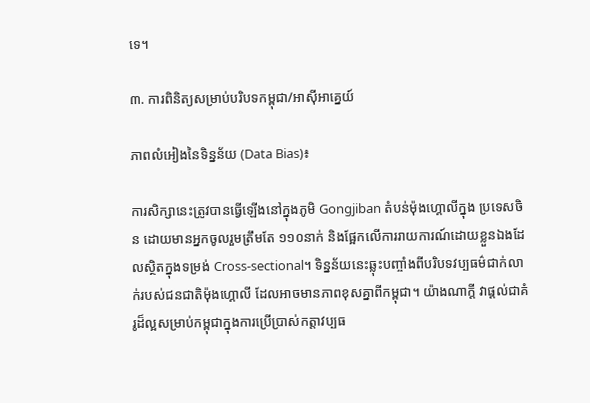ទេ។

៣. ការពិនិត្យសម្រាប់បរិបទកម្ពុជា/អាស៊ីអាគ្នេយ៍

ភាពលំអៀងនៃទិន្នន័យ (Data Bias)៖

ការសិក្សានេះត្រូវបានធ្វើឡើងនៅក្នុងភូមិ Gongjiban តំបន់ម៉ុងហ្គោលីក្នុង ប្រទេសចិន ដោយមានអ្នកចូលរួមត្រឹមតែ ១១០នាក់ និងផ្អែកលើការរាយការណ៍ដោយខ្លួនឯងដែលស្ថិតក្នុងទម្រង់ Cross-sectional។ ទិន្នន័យនេះឆ្លុះបញ្ចាំងពីបរិបទវប្បធម៌ជាក់លាក់របស់ជនជាតិម៉ុងហ្គោលី ដែលអាចមានភាពខុសគ្នាពីកម្ពុជា។ យ៉ាងណាក្តី វាផ្តល់ជាគំរូដ៏ល្អសម្រាប់កម្ពុជាក្នុងការប្រើប្រាស់កត្តាវប្បធ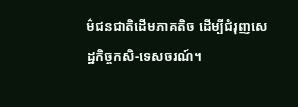ម៌ជនជាតិដើមភាគតិច ដើម្បីជំរុញសេដ្ឋកិច្ចកសិ-ទេសចរណ៍។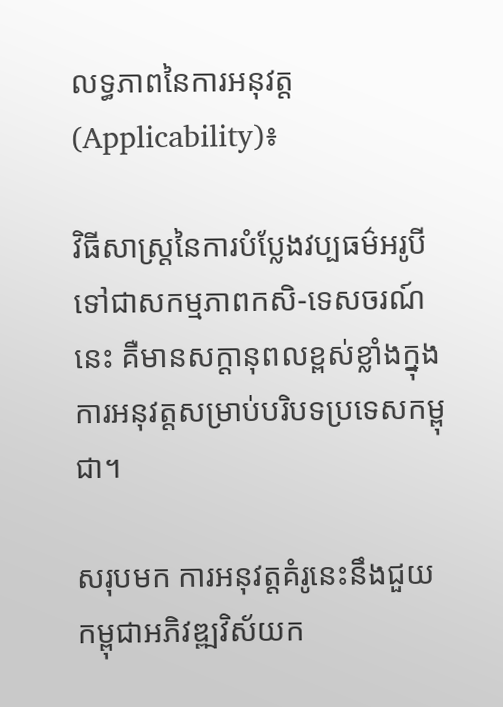លទ្ធភាពនៃការអនុវត្ត (Applicability)៖

វិធីសាស្ត្រនៃការបំប្លែងវប្បធម៌អរូបីទៅជាសកម្មភាពកសិ-ទេសចរណ៍នេះ គឺមានសក្តានុពលខ្ពស់ខ្លាំងក្នុងការអនុវត្តសម្រាប់បរិបទប្រទេសកម្ពុជា។

សរុបមក ការអនុវត្តគំរូនេះនឹងជួយកម្ពុជាអភិវឌ្ឍវិស័យក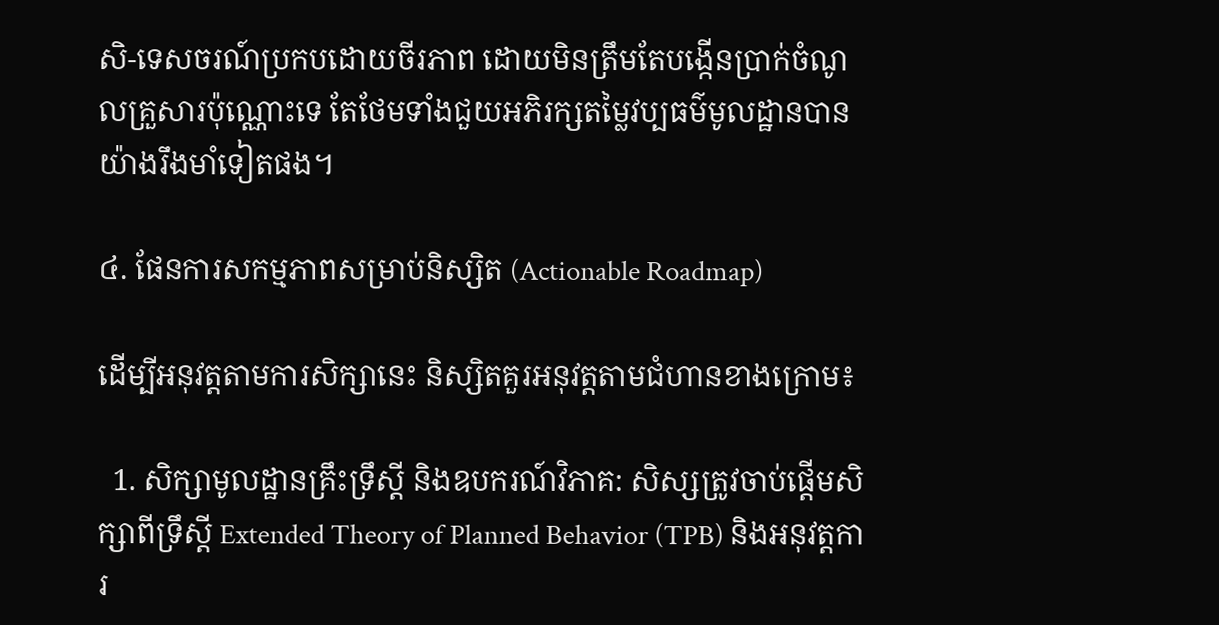សិ-ទេសចរណ៍ប្រកបដោយចីរភាព ដោយមិនត្រឹមតែបង្កើនប្រាក់ចំណូលគ្រួសារប៉ុណ្ណោះទេ តែថែមទាំងជួយអភិរក្សតម្លៃវប្បធម៌មូលដ្ឋានបានយ៉ាងរឹងមាំទៀតផង។

៤. ផែនការសកម្មភាពសម្រាប់និស្សិត (Actionable Roadmap)

ដើម្បីអនុវត្តតាមការសិក្សានេះ និស្សិតគួរអនុវត្តតាមជំហានខាងក្រោម៖

  1. សិក្សាមូលដ្ឋានគ្រឹះទ្រឹស្តី និងឧបករណ៍វិភាគ: សិស្សត្រូវចាប់ផ្តើមសិក្សាពីទ្រឹស្តី Extended Theory of Planned Behavior (TPB) និងអនុវត្តការ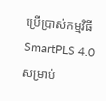ប្រើប្រាស់កម្មវិធី SmartPLS 4.0 សម្រាប់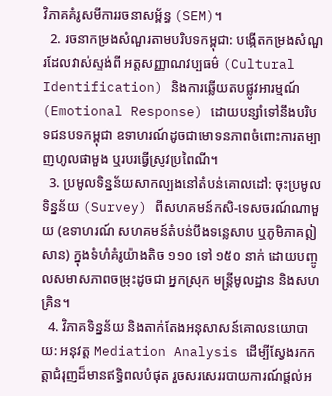វិភាគគំរូសមីការរចនាសម្ព័ន្ធ (SEM)។
  2. រចនាកម្រងសំណួរតាមបរិបទកម្ពុជា: បង្កើតកម្រងសំណួរដែលវាស់ស្ទង់ពី អត្តសញ្ញាណវប្បធម៌ (Cultural Identification) និងការឆ្លើយតបផ្លូវអារម្មណ៍ (Emotional Response) ដោយបន្សាំទៅនឹងបរិបទជនបទកម្ពុជា ឧទាហរណ៍ដូចជាមោទនភាពចំពោះការតម្បាញហូលផាមួង ឬរបរធ្វើស្រូវប្រពៃណី។
  3. ប្រមូលទិន្នន័យសាកល្បងនៅតំបន់គោលដៅ: ចុះប្រមូលទិន្នន័យ (Survey) ពីសហគមន៍កសិ-ទេសចរណ៍ណាមួយ (ឧទាហរណ៍ សហគមន៍តំបន់បឹងទន្លេសាប ឬភូមិភាគឦសាន) ក្នុងទំហំគំរូយ៉ាងតិច ១១០ ទៅ ១៥០ នាក់ ដោយបញ្ចូលសមាសភាពចម្រុះដូចជា អ្នកស្រុក មន្ត្រីមូលដ្ឋាន និងសហគ្រិន។
  4. វិភាគទិន្នន័យ និងតាក់តែងអនុសាសន៍គោលនយោបាយ: អនុវត្ត Mediation Analysis ដើម្បីស្វែងរកកត្តាជំរុញដ៏មានឥទ្ធិពលបំផុត រួចសរសេររបាយការណ៍ផ្តល់អ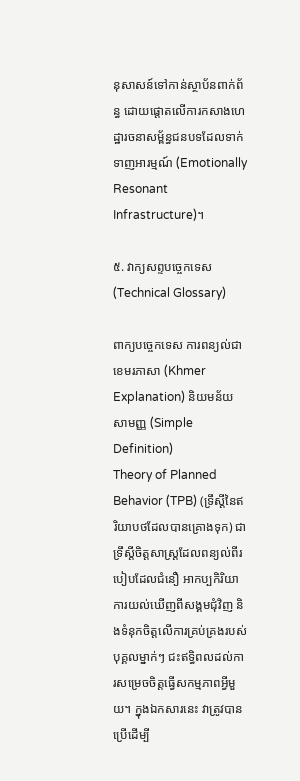នុសាសន៍ទៅកាន់ស្ថាប័នពាក់ព័ន្ធ ដោយផ្តោតលើការកសាងហេដ្ឋារចនាសម្ព័ន្ធជនបទដែលទាក់ទាញអារម្មណ៍ (Emotionally Resonant Infrastructure)។

៥. វាក្យសព្ទបច្ចេកទេស (Technical Glossary)

ពាក្យបច្ចេកទេស ការពន្យល់ជាខេមរភាសា (Khmer Explanation) និយមន័យសាមញ្ញ (Simple Definition)
Theory of Planned Behavior (TPB) (ទ្រឹស្តីនៃឥរិយាបថដែលបានគ្រោងទុក) ជាទ្រឹស្តីចិត្តសាស្ត្រដែលពន្យល់ពីរបៀបដែលជំនឿ អាកប្បកិរិយា ការយល់ឃើញពីសង្គមជុំវិញ និងទំនុកចិត្តលើការគ្រប់គ្រងរបស់បុគ្គលម្នាក់ៗ ជះឥទ្ធិពលដល់ការសម្រេចចិត្តធ្វើសកម្មភាពអ្វីមួយ។ ក្នុងឯកសារនេះ វាត្រូវបានប្រើដើម្បី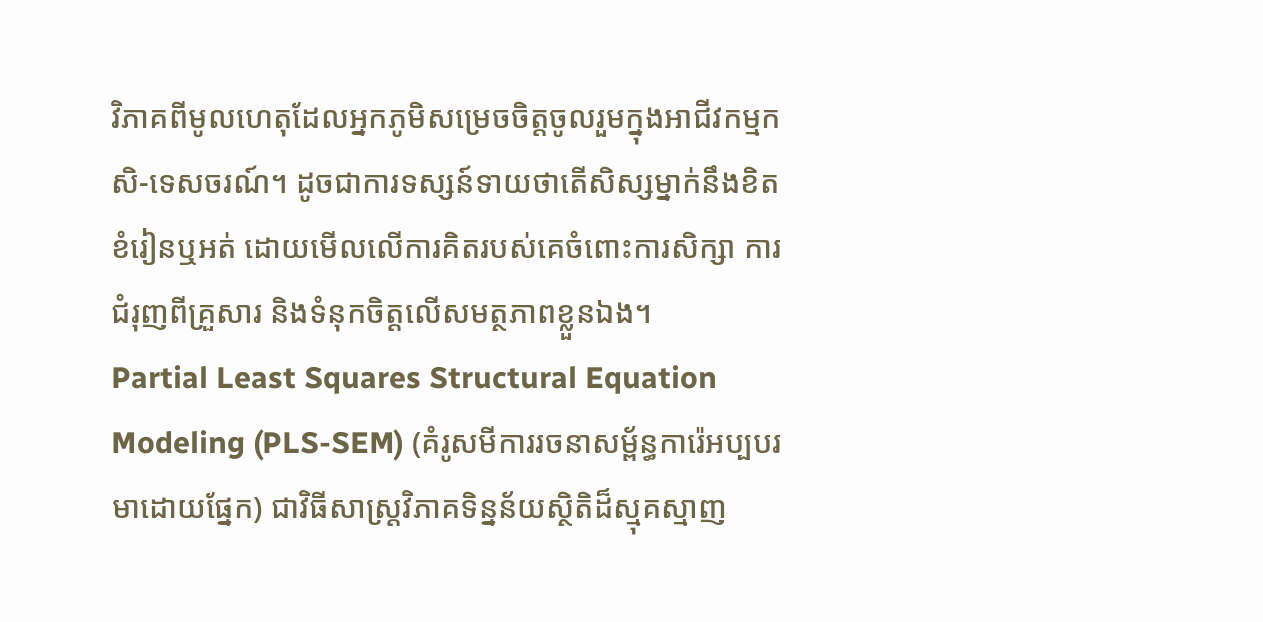វិភាគពីមូលហេតុដែលអ្នកភូមិសម្រេចចិត្តចូលរួមក្នុងអាជីវកម្មកសិ-ទេសចរណ៍។ ដូចជាការទស្សន៍ទាយថាតើសិស្សម្នាក់នឹងខិតខំរៀនឬអត់ ដោយមើលលើការគិតរបស់គេចំពោះការសិក្សា ការជំរុញពីគ្រួសារ និងទំនុកចិត្តលើសមត្ថភាពខ្លួនឯង។
Partial Least Squares Structural Equation Modeling (PLS-SEM) (គំរូសមីការរចនាសម្ព័ន្ធការ៉េអប្បបរមាដោយផ្នែក) ជាវិធីសាស្ត្រវិភាគទិន្នន័យស្ថិតិដ៏ស្មុគស្មាញ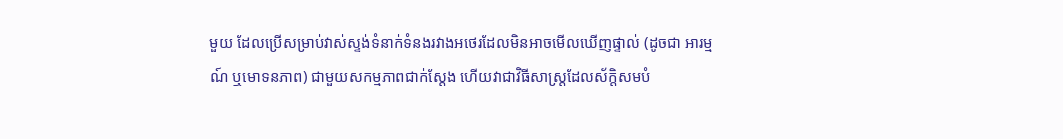មួយ ដែលប្រើសម្រាប់វាស់ស្ទង់ទំនាក់ទំនងរវាងអថេរដែលមិនអាចមើលឃើញផ្ទាល់ (ដូចជា អារម្មណ៍ ឬមោទនភាព) ជាមួយសកម្មភាពជាក់ស្តែង ហើយវាជាវិធីសាស្ត្រដែលស័ក្តិសមបំ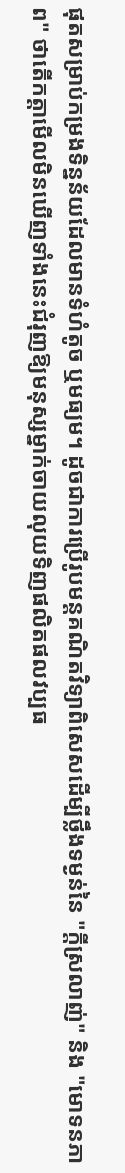ផុតសម្រាប់កម្រងទិន្នន័យដែលមានទំហំតូច ឬមធ្យម។ ដូចជាការប្រើរូបមន្តគណិតវិទ្យាពិសេសដើម្បីថ្លឹងទម្ងន់នៃ "ក្តីស្រលាញ់" និង "មោទនភាព" ថាតើកត្តាមើលមិនឃើញទាំងនេះជំរុញឱ្យមនុស្សម្នាក់ចាយលុយទិញផលិតផលវប្បធ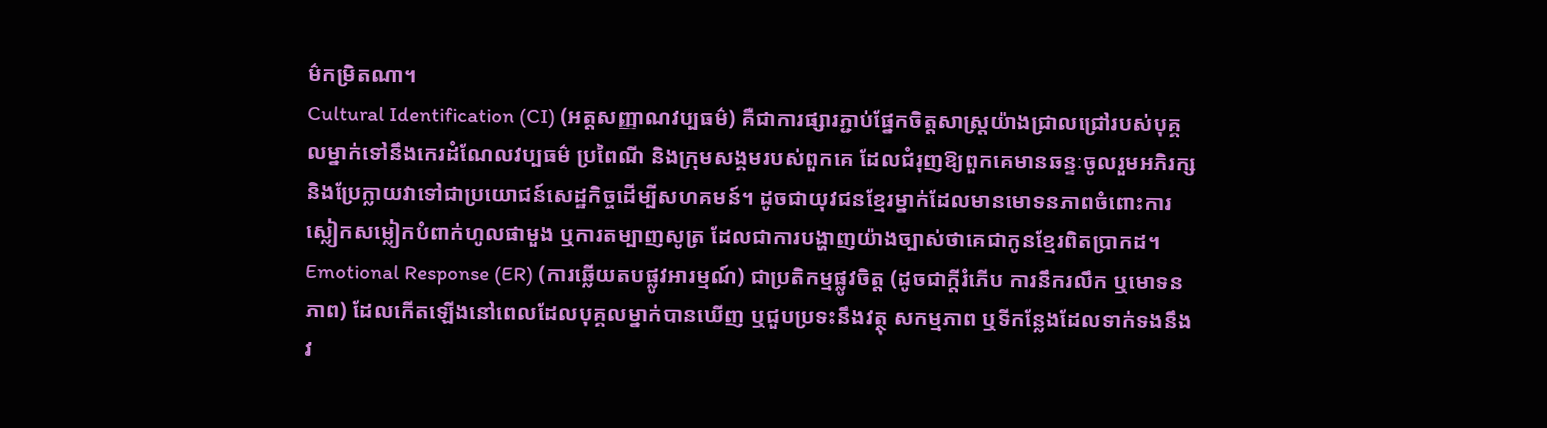ម៌កម្រិតណា។
Cultural Identification (CI) (អត្តសញ្ញាណវប្បធម៌) គឺជាការផ្សារភ្ជាប់ផ្នែកចិត្តសាស្ត្រយ៉ាងជ្រាលជ្រៅរបស់បុគ្គលម្នាក់ទៅនឹងកេរដំណែលវប្បធម៌ ប្រពៃណី និងក្រុមសង្គមរបស់ពួកគេ ដែលជំរុញឱ្យពួកគេមានឆន្ទៈចូលរួមអភិរក្ស និងប្រែក្លាយវាទៅជាប្រយោជន៍សេដ្ឋកិច្ចដើម្បីសហគមន៍។ ដូចជាយុវជនខ្មែរម្នាក់ដែលមានមោទនភាពចំពោះការស្លៀកសម្លៀកបំពាក់ហូលផាមួង ឬការតម្បាញសូត្រ ដែលជាការបង្ហាញយ៉ាងច្បាស់ថាគេជាកូនខ្មែរពិតប្រាកដ។
Emotional Response (ER) (ការឆ្លើយតបផ្លូវអារម្មណ៍) ជាប្រតិកម្មផ្លូវចិត្ត (ដូចជាក្តីរំភើប ការនឹករលឹក ឬមោទនភាព) ដែលកើតឡើងនៅពេលដែលបុគ្គលម្នាក់បានឃើញ ឬជួបប្រទះនឹងវត្ថុ សកម្មភាព ឬទីកន្លែងដែលទាក់ទងនឹងវ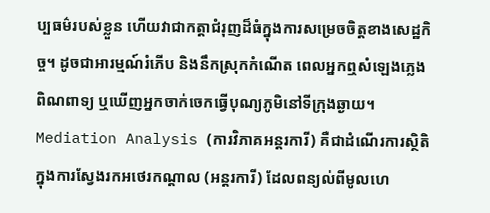ប្បធម៌របស់ខ្លួន ហើយវាជាកត្តាជំរុញដ៏ធំក្នុងការសម្រេចចិត្តខាងសេដ្ឋកិច្ច។ ដូចជាអារម្មណ៍រំភើប និងនឹកស្រុកកំណើត ពេលអ្នកឮសំឡេងភ្លេងពិណពាទ្យ ឬឃើញអ្នកចាក់ចេកធ្វើបុណ្យភូមិនៅទីក្រុងឆ្ងាយ។
Mediation Analysis (ការវិភាគអន្តរការី) គឺជាដំណើរការស្ថិតិក្នុងការស្វែងរកអថេរកណ្តាល (អន្តរការី) ដែលពន្យល់ពីមូលហេ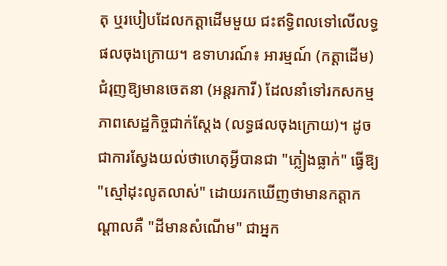តុ ឬរបៀបដែលកត្តាដើមមួយ ជះឥទ្ធិពលទៅលើលទ្ធផលចុងក្រោយ។ ឧទាហរណ៍៖ អារម្មណ៍ (កត្តាដើម) ជំរុញឱ្យមានចេតនា (អន្តរការី) ដែលនាំទៅរកសកម្មភាពសេដ្ឋកិច្ចជាក់ស្តែង (លទ្ធផលចុងក្រោយ)។ ដូចជាការស្វែងយល់ថាហេតុអ្វីបានជា "ភ្លៀងធ្លាក់" ធ្វើឱ្យ "ស្មៅដុះលូតលាស់" ដោយរកឃើញថាមានកត្តាកណ្តាលគឺ "ដីមានសំណើម" ជាអ្នក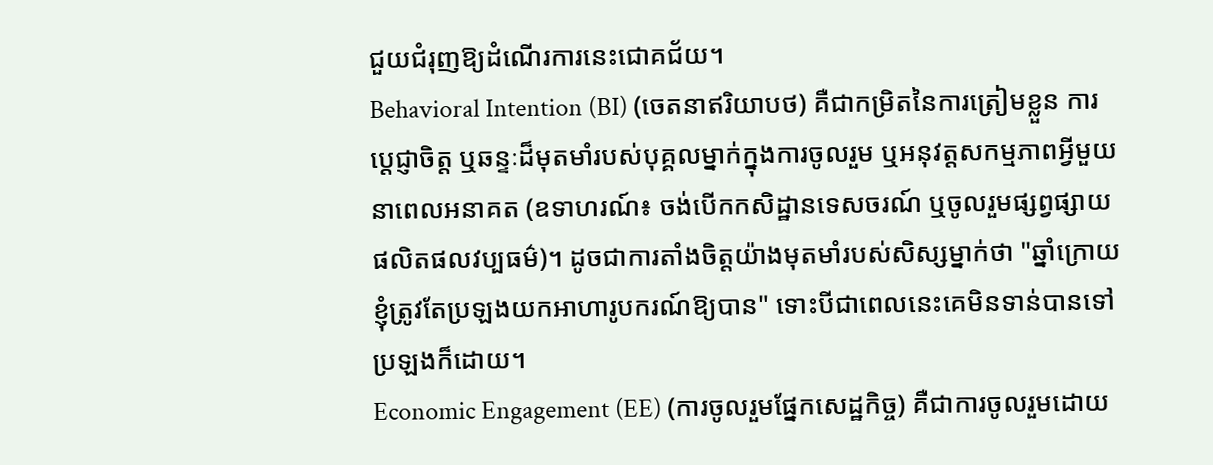ជួយជំរុញឱ្យដំណើរការនេះជោគជ័យ។
Behavioral Intention (BI) (ចេតនាឥរិយាបថ) គឺជាកម្រិតនៃការត្រៀមខ្លួន ការប្តេជ្ញាចិត្ត ឬឆន្ទៈដ៏មុតមាំរបស់បុគ្គលម្នាក់ក្នុងការចូលរួម ឬអនុវត្តសកម្មភាពអ្វីមួយនាពេលអនាគត (ឧទាហរណ៍៖ ចង់បើកកសិដ្ឋានទេសចរណ៍ ឬចូលរួមផ្សព្វផ្សាយផលិតផលវប្បធម៌)។ ដូចជាការតាំងចិត្តយ៉ាងមុតមាំរបស់សិស្សម្នាក់ថា "ឆ្នាំក្រោយ ខ្ញុំត្រូវតែប្រឡងយកអាហារូបករណ៍ឱ្យបាន" ទោះបីជាពេលនេះគេមិនទាន់បានទៅប្រឡងក៏ដោយ។
Economic Engagement (EE) (ការចូលរួមផ្នែកសេដ្ឋកិច្ច) គឺជាការចូលរួមដោយ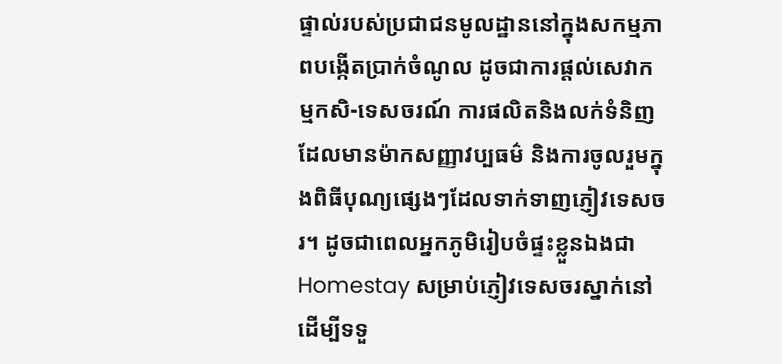ផ្ទាល់របស់ប្រជាជនមូលដ្ឋាននៅក្នុងសកម្មភាពបង្កើតប្រាក់ចំណូល ដូចជាការផ្តល់សេវាកម្មកសិ-ទេសចរណ៍ ការផលិតនិងលក់ទំនិញដែលមានម៉ាកសញ្ញាវប្បធម៌ និងការចូលរួមក្នុងពិធីបុណ្យផ្សេងៗដែលទាក់ទាញភ្ញៀវទេសចរ។ ដូចជាពេលអ្នកភូមិរៀបចំផ្ទះខ្លួនឯងជា Homestay សម្រាប់ភ្ញៀវទេសចរស្នាក់នៅ ដើម្បីទទួ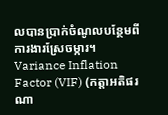លបានប្រាក់ចំណូលបន្ថែមពីការងារស្រែចម្ការ។
Variance Inflation Factor (VIF) (កត្តាអតិផរណា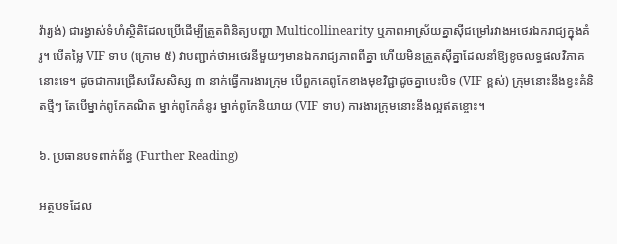វ៉ារ្យង់) ជារង្វាស់ទំហំស្ថិតិដែលប្រើដើម្បីត្រួតពិនិត្យបញ្ហា Multicollinearity ឬភាពអាស្រ័យគ្នាស៊ីជម្រៅរវាងអថេរឯករាជ្យក្នុងគំរូ។ បើតម្លៃ VIF ទាប (ក្រោម ៥) វាបញ្ជាក់ថាអថេរនីមួយៗមានឯករាជ្យភាពពីគ្នា ហើយមិនត្រួតស៊ីគ្នាដែលនាំឱ្យខូចលទ្ធផលវិភាគនោះទេ។ ដូចជាការជ្រើសរើសសិស្ស ៣ នាក់ធ្វើការងារក្រុម បើពួកគេពូកែខាងមុខវិជ្ជាដូចគ្នាបេះបិទ (VIF ខ្ពស់) ក្រុមនោះនឹងខ្វះគំនិតថ្មីៗ តែបើម្នាក់ពូកែគណិត ម្នាក់ពូកែគំនូរ ម្នាក់ពូកែនិយាយ (VIF ទាប) ការងារក្រុមនោះនឹងល្អឥតខ្ចោះ។

៦. ប្រធានបទពាក់ព័ន្ធ (Further Reading)

អត្ថបទដែល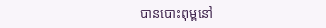បានបោះពុម្ពនៅ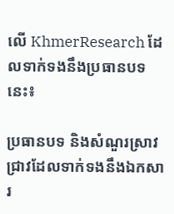លើ KhmerResearch ដែលទាក់ទងនឹងប្រធានបទនេះ៖

ប្រធានបទ និងសំណួរស្រាវជ្រាវដែលទាក់ទងនឹងឯកសារ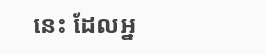នេះ ដែលអ្ន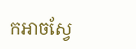កអាចស្វែ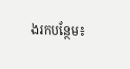ងរកបន្ថែម៖